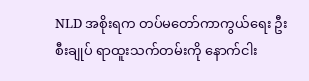NLD အစိုးရက တပ်မတော်ကာကွယ်ရေး ဦးစီးချုပ် ရာထူးသက်တမ်းကို နောက်ငါး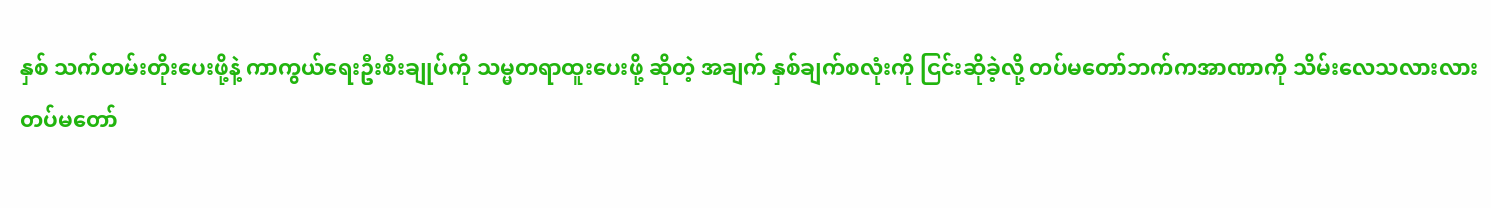နှစ် သက်တမ်းတိုးပေးဖို့နဲ့ ကာကွယ်ရေးဦးစီးချုပ်ကို သမ္မတရာထူးပေးဖို့ ဆိုတဲ့ အချက် နှစ်ချက်စလုံးကို ငြင်းဆိုခဲ့လို့ တပ်မတော်ဘက်ကအာဏာကို သိမ်းလေသလားလား
တပ်မတော်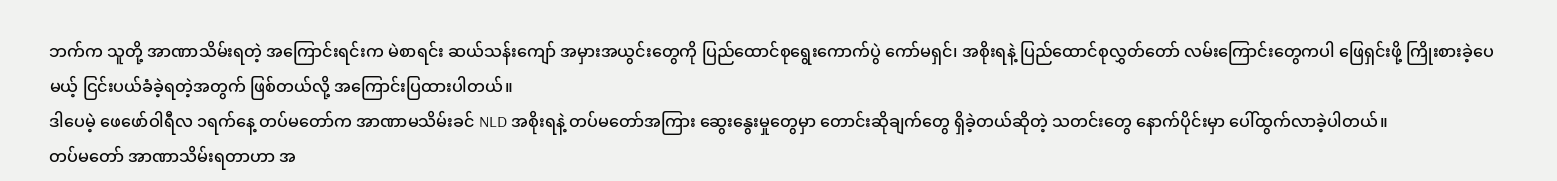ဘက်က သူတို့ အာဏာသိမ်းရတဲ့ အကြောင်းရင်းက မဲစာရင်း ဆယ်သန်းကျော် အမှားအယွင်းတွေကို ပြည်ထောင်စုရွေးကောက်ပွဲ ကော်မရှင်၊ အစိုးရနဲ့ ပြည်ထောင်စုလွှတ်တော် လမ်းကြောင်းတွေကပါ ဖြေရှင်းဖို့ ကြိုးစားခဲ့ပေမယ့် ငြင်းပယ်ခံခဲ့ရတဲ့အတွက် ဖြစ်တယ်လို့ အကြောင်းပြထားပါတယ်။
ဒါပေမဲ့ ဖေဖော်ဝါရီလ ၁ရက်နေ့ တပ်မတော်က အာဏာမသိမ်းခင် NLD အစိုးရနဲ့ တပ်မတော်အကြား ဆွေးနွေးမှုတွေမှာ တောင်းဆိုချက်တွေ ရှိခဲ့တယ်ဆိုတဲ့ သတင်းတွေ နောက်ပိုင်းမှာ ပေါ်ထွက်လာခဲ့ပါတယ်။
တပ်မတော် အာဏာသိမ်းရတာဟာ အ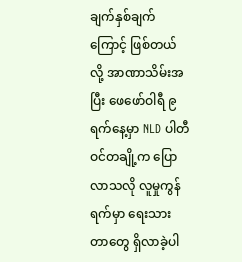ချက်နှစ်ချက်ကြောင့် ဖြစ်တယ်လို့ အာဏာသိမ်းအပြီး ဖေဖော်ဝါရီ ၉ ရက်နေ့မှာ NLD ပါတီဝင်တချို့က ပြောလာသလို လူမှုကွန်ရက်မှာ ရေးသားတာတွေ ရှိလာခဲ့ပါ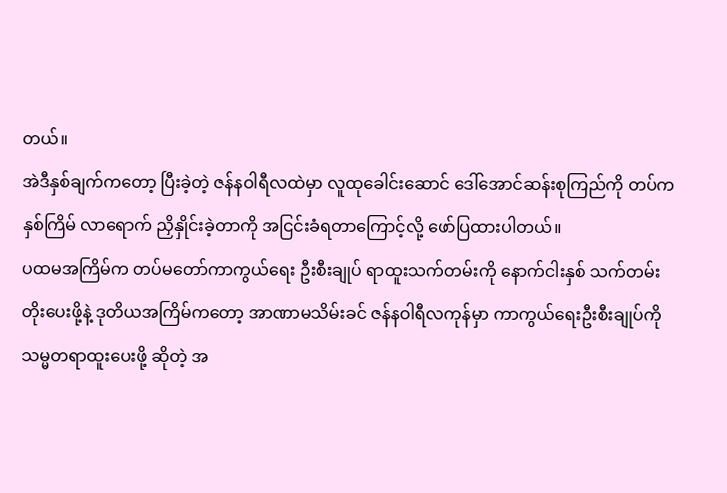တယ်။
အဲဒီနှစ်ချက်ကတော့ ပြီးခဲ့တဲ့ ဇန်နဝါရီလထဲမှာ လူထုခေါင်းဆောင် ဒေါ်အောင်ဆန်းစုကြည်ကို တပ်က နှစ်ကြိမ် လာရောက် ညှိနှိုင်းခဲ့တာကို အငြင်းခံရတာကြောင့်လို့ ဖော်ပြထားပါတယ်။
ပထမအကြိမ်က တပ်မတော်ကာကွယ်ရေး ဦးစီးချုပ် ရာထူးသက်တမ်းကို နောက်ငါးနှစ် သက်တမ်းတိုးပေးဖို့နဲ့ ဒုတိယအကြိမ်ကတော့ အာဏာမသိမ်းခင် ဇန်နဝါရီလကုန်မှာ ကာကွယ်ရေးဦးစီးချုပ်ကို သမ္မတရာထူးပေးဖို့ ဆိုတဲ့ အ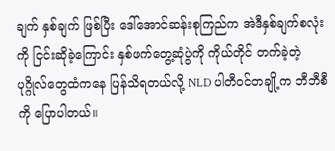ချက် နှစ်ချက် ဖြစ်ပြီး ဒေါ်အောင်ဆန်းစုကြည်က အဲဒီနှစ်ချက်စလုံးကို ငြင်းဆိုခဲ့ကြောင်း နှစ်ဖက်တွေ့ဆုံပွဲကို ကိုယ်တိုင် တက်ခဲ့တဲ့ပုဂ္ဂိုလ်တွေထံကနေ ပြန်သိရတယ်လို့ NLD ပါတီဝင်တချို့က ဘီဘီစီကို ပြောပါတယ်။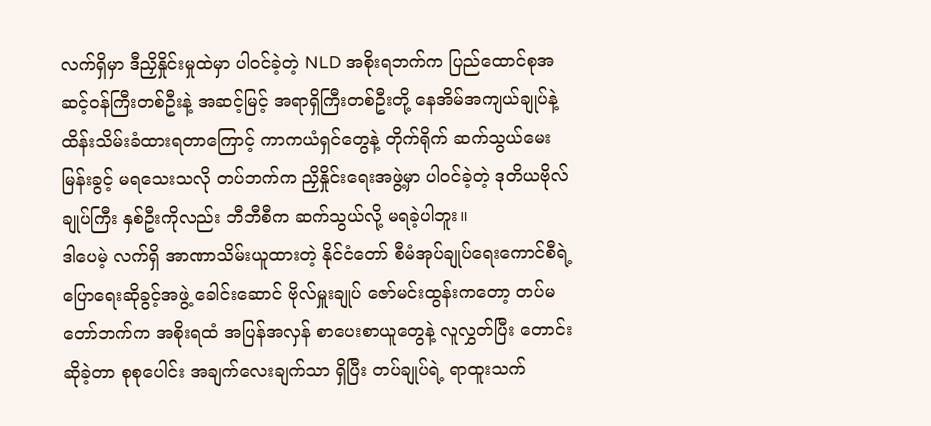လက်ရှိမှာ ဒီညှိနှိုင်းမှုထဲမှာ ပါဝင်ခဲ့တဲ့ NLD အစိုးရဘက်က ပြည်ထောင်စုအဆင့်ဝန်ကြီးတစ်ဦးနဲ့ အဆင့်မြင့် အရာရှိကြီးတစ်ဦးတို့ နေအိမ်အကျယ်ချုပ်နဲ့ ထိန်းသိမ်းခံထားရတာကြောင့် ကာကယံရှင်တွေနဲ့ တိုက်ရိုက် ဆက်သွယ်မေးမြန်းခွင့် မရသေးသလို တပ်ဘက်က ညှိနှိုင်းရေးအဖွဲ့မှာ ပါဝင်ခဲ့တဲ့ ဒုတိယဗိုလ်ချုပ်ကြီး နှစ်ဦးကိုလည်း ဘီဘီစီက ဆက်သွယ်လို့ မရခဲ့ပါဘူး။
ဒါပေမဲ့ လက်ရှိ အာဏာသိမ်းယူထားတဲ့ နိုင်ငံတော် စီမံအုပ်ချုပ်ရေးကောင်စီရဲ့ ပြောရေးဆိုခွင့်အဖွဲ့ ခေါင်းဆောင် ဗိုလ်မှူးချုပ် ဇော်မင်းထွန်းကတော့ တပ်မတော်ဘက်က အစိုးရထံ အပြန်အလှန် စာပေးစာယူတွေနဲ့ လူလွှတ်ပြီး တောင်းဆိုခဲ့တာ စုစုပေါင်း အချက်လေးချက်သာ ရှိပြီး တပ်ချုပ်ရဲ့ ရာထူးသက်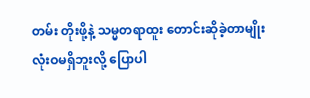တမ်း တိုးဖို့နဲ့ သမ္မတရာထူး တောင်းဆိုခဲ့တာမျိုး လုံးဝမရှိဘူးလို့ ပြောပါ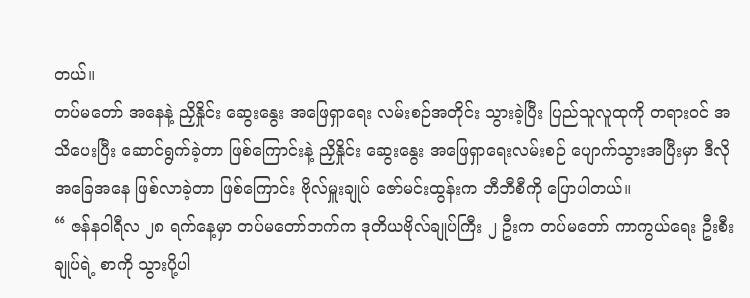တယ်။
တပ်မတော် အနေနဲ့ ညှိနှိုင်း ဆွေးနွေး အဖြေရှာရေး လမ်းစဉ်အတိုင်း သွားခဲ့ပြီး ပြည်သူလူထုကို တရားဝင် အသိပေးပြီး ဆောင်ရွက်ခဲ့တာ ဖြစ်ကြောင်းနဲ့ ညှိနှိုင်း ဆွေးနွေး အဖြေရှာရေးလမ်းစဉ် ပျောက်သွားအပြီးမှာ ဒီလို အခြေအနေ ဖြစ်လာခဲ့တာ ဖြစ်ကြောင်း ဗိုလ်မှူးချုပ် ဇော်မင်းထွန်းက ဘီဘီစီကို ပြောပါတယ်။
“ ဇန်နဝါရီလ ၂၈ ရက်နေ့မှာ တပ်မတော်ဘက်က ဒုတိယဗိုလ်ချုပ်ကြီး ၂ ဦးက တပ်မတော် ကာကွယ်ရေး ဦးစီးချုပ်ရဲ့ စာကို သွားပို့ပါ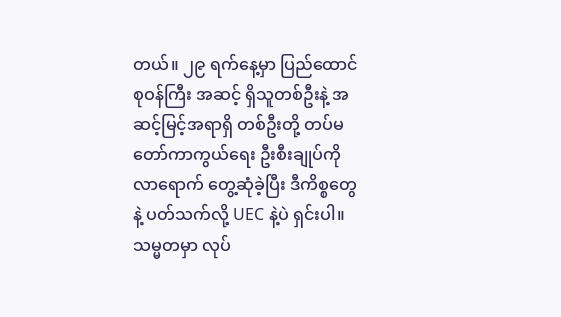တယ်။ ၂၉ ရက်နေ့မှာ ပြည်ထောင်စုဝန်ကြီး အဆင့် ရှိသူတစ်ဦးနဲ့ အဆင့်မြင့်အရာရှိ တစ်ဦးတို့ တပ်မတော်ကာကွယ်ရေး ဦးစီးချုပ်ကို လာရောက် တွေ့ဆုံခဲ့ပြီး ဒီကိစ္စတွေနဲ့ ပတ်သက်လို့ UEC နဲ့ပဲ ရှင်းပါ။ သမ္မတမှာ လုပ်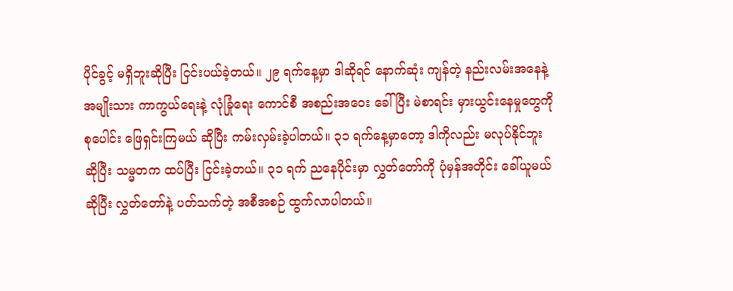ပိုင်ခွင့် မရှိဘူးဆိုပြီး ငြင်းပယ်ခဲ့တယ်။ ၂၉ ရက်နေ့မှာ ဒါဆိုရင် နောက်ဆုံး ကျန်တဲ့ နည်းလမ်းအနေနဲ့ အမျိုးသား ကာကွယ်ရေးနဲ့ လုံခြုံရေး ကောင်စီ အစည်းအဝေး ခေါ်ပြီး မဲစာရင်း မှားယွင်းနေမှုတွေကို စုပေါင်း ဖြေရှင်းကြမယ် ဆိုပြီး ကမ်းလှမ်းခဲ့ပါတယ်။ ၃၁ ရက်နေ့မှာတော့ ဒါကိုလည်း မလုပ်နိုင်ဘူး ဆိုပြီး သမ္မတက ထပ်ပြီး ငြင်းခဲ့တယ်။ ၃၁ ရက် ညနေပိုင်းမှာ လွှတ်တော်ကို ပုံမှန်အတိုင်း ခေါ်ယူမယ် ဆိုပြီး လွှတ်တော်နဲ့ ပတ်သက်တဲ့ အစီအစဉ် ထွက်လာပါတယ်။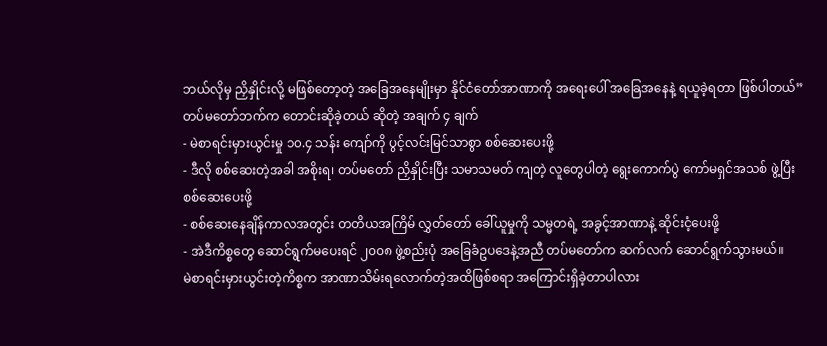ဘယ်လိုမှ ညှိနှိုင်းလို့ မဖြစ်တော့တဲ့ အခြေအနေမျိုးမှာ နိုင်ငံတော်အာဏာကို အရေးပေါ် အခြေအနေနဲ့ ရယူခဲ့ရတာ ဖြစ်ပါတယ်”
တပ်မတော်ဘက်က တောင်းဆိုခဲ့တယ် ဆိုတဲ့ အချက် ၄ ချက်
- မဲစာရင်းမှားယွင်းမှု ၁၀.၄ သန်း ကျော်ကို ပွင့်လင်းမြင်သာစွာ စစ်ဆေးပေးဖို့
- ဒီလို စစ်ဆေးတဲ့အခါ အစိုးရ၊ တပ်မတော် ညှိနှိုင်းပြီး သမာသမတ် ကျတဲ့ လူတွေပါတဲ့ ရွေးကောက်ပွဲ ကော်မရှင်အသစ် ဖွဲ့ပြီး စစ်ဆေးပေးဖို့
- စစ်ဆေးနေချိန်ကာလအတွင်း တတိယအကြိမ် လွှတ်တော် ခေါ်ယူမှုကို သမ္မတရဲ့ အခွင့်အာဏာနဲ့ ဆိုင်းငံ့ပေးဖို့
- အဲဒီကိစ္စတွေ ဆောင်ရွက်မပေးရင် ၂၀၀၈ ဖွဲ့စည်းပုံ အခြေခံဥပဒေနဲ့အညီ တပ်မတော်က ဆက်လက် ဆောင်ရွက်သွားမယ်။
မဲစာရင်းမှားယွင်းတဲ့ကိစ္စက အာဏာသိမ်းရလောက်တဲ့အထိဖြစ်စရာ အကြောင်းရှိခဲ့တာပါလား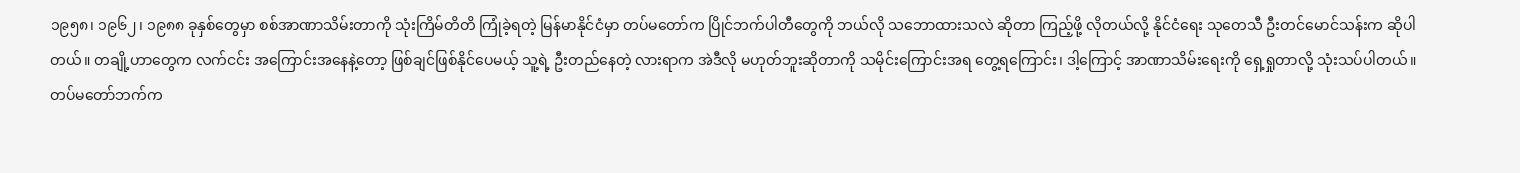၁၉၅၈၊ ၁၉၆၂၊ ၁၉၈၈ ခုနှစ်တွေမှာ စစ်အာဏာသိမ်းတာကို သုံးကြိမ်တိတိ ကြုံခဲ့ရတဲ့ မြန်မာနိုင်ငံမှာ တပ်မတော်က ပြိုင်ဘက်ပါတီတွေကို ဘယ်လို သဘောထားသလဲ ဆိုတာ ကြည့်ဖို့ လိုတယ်လို့ နိုင်ငံရေး သုတေသီ ဦးတင်မောင်သန်းက ဆိုပါတယ်။ တချို့ဟာတွေက လက်ငင်း အကြောင်းအနေနဲ့တော့ ဖြစ်ချင်ဖြစ်နိုင်ပေမယ့် သူ့ရဲ့ ဦးတည်နေတဲ့ လားရာက အဲဒီလို မဟုတ်ဘူးဆိုတာကို သမိုင်းကြောင်းအရ တွေ့ရကြောင်း၊ ဒါ့ကြောင့် အာဏာသိမ်းရေးကို ရှေ့ရှုတာလို့ သုံးသပ်ပါတယ်။
တပ်မတော်ဘက်က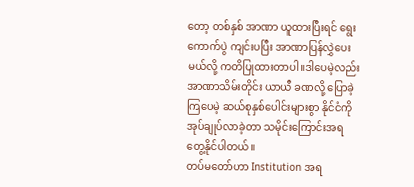တော့ တစ်နှစ် အာဏာ ယူထားပြီးရင် ရွေးကောက်ပွဲ ကျင်းပပြီး အာဏာပြန်လွှဲပေးမယ်လို့ ကတိပြုထားတာပါ။ဒါပေမဲ့လည်း အာဏာသိမ်းတိုင်း ယာယီ ခဏလို့ ပြောခဲ့ကြပေမဲ့ ဆယ်စုနှစ်ပေါင်းများစွာ နိုင်ငံကို အုပ်ချုပ်လာခဲ့တာ သမိုင်းကြောင်းအရ တွေ့နိုင်ပါတယ်။
တပ်မတော်ဟာ Institution အရ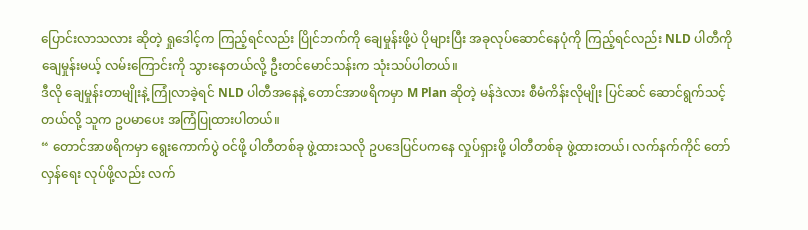ပြောင်းလာသလား ဆိုတဲ့ ရှုဒေါင့်က ကြည့်ရင်လည်း ပြိုင်ဘက်ကို ချေမှုန်းဖို့ပဲ ပိုများပြီး အခုလုပ်ဆောင်နေပုံကို ကြည့်ရင်လည်း NLD ပါတီကို ချေမှုန်းမယ့် လမ်းကြောင်းကို သွားနေတယ်လို့ ဦးတင်မောင်သန်းက သုံးသပ်ပါတယ်။
ဒီလို ချေမှုန်းတာမျိုးနဲ့ ကြုံလာခဲ့ရင် NLD ပါတီအနေနဲ့ တောင်အာဖရိကမှာ M Plan ဆိုတဲ့ မန်ဒဲလား စီမံကိန်းလိုမျိုး ပြင်ဆင် ဆောင်ရွက်သင့်တယ်လို့ သူက ဥပမာပေး အကြံပြုထားပါတယ်။
“ တောင်အာဖရိကမှာ ရွေးကောက်ပွဲ ဝင်ဖို့ ပါတီတစ်ခု ဖွဲ့ထားသလို ဥပဒေပြင်ပကနေ လှုပ်ရှားဖို့ ပါတီတစ်ခု ဖွဲ့ထားတယ်၊ လက်နက်ကိုင် တော်လှန်ရေး လုပ်ဖို့လည်း လက်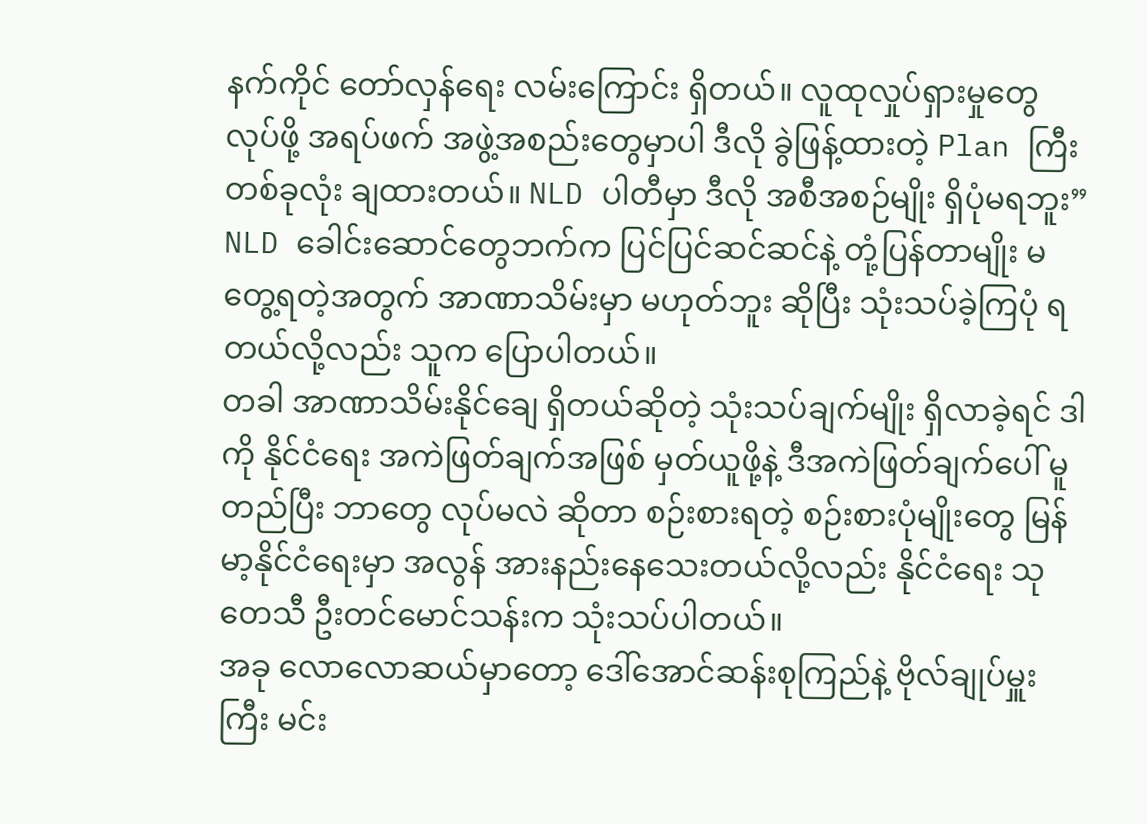နက်ကိုင် တော်လှန်ရေး လမ်းကြောင်း ရှိတယ်။ လူထုလှုပ်ရှားမှုတွေ လုပ်ဖို့ အရပ်ဖက် အဖွဲ့အစည်းတွေမှာပါ ဒီလို ခွဲဖြန့်ထားတဲ့ Plan ကြီး တစ်ခုလုံး ချထားတယ်။ NLD ပါတီမှာ ဒီလို အစီအစဉ်မျိုး ရှိပုံမရဘူး”
NLD ခေါင်းဆောင်တွေဘက်က ပြင်ပြင်ဆင်ဆင်နဲ့ တုံ့ပြန်တာမျိုး မတွေ့ရတဲ့အတွက် အာဏာသိမ်းမှာ မဟုတ်ဘူး ဆိုပြီး သုံးသပ်ခဲ့ကြပုံ ရတယ်လို့လည်း သူက ပြောပါတယ်။
တခါ အာဏာသိမ်းနိုင်ချေ ရှိတယ်ဆိုတဲ့ သုံးသပ်ချက်မျိုး ရှိလာခဲ့ရင် ဒါကို နိုင်ငံရေး အကဲဖြတ်ချက်အဖြစ် မှတ်ယူဖို့နဲ့ ဒီအကဲဖြတ်ချက်ပေါ် မူတည်ပြီး ဘာတွေ လုပ်မလဲ ဆိုတာ စဉ်းစားရတဲ့ စဉ်းစားပုံမျိုးတွေ မြန်မာ့နိုင်ငံရေးမှာ အလွန် အားနည်းနေသေးတယ်လို့လည်း နိုင်ငံရေး သုတေသီ ဦးတင်မောင်သန်းက သုံးသပ်ပါတယ်။
အခု လောလောဆယ်မှာတော့ ဒေါ်အောင်ဆန်းစုကြည်နဲ့ ဗိုလ်ချုပ်မှူးကြီး မင်း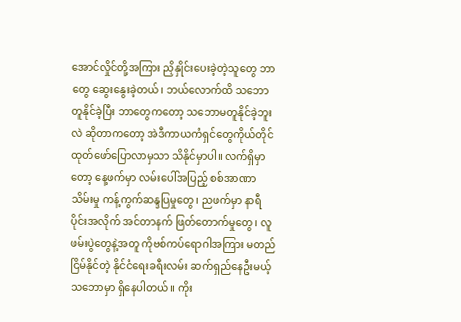အောင်လှိုင်တို့အကြား ညှိနှိုင်းပေးခဲ့တဲ့သူတွေ ဘာတွေ ဆွေးနွေးခဲ့တယ်၊ ဘယ်လောက်ထိ သဘောတူနိုင်ခဲ့ပြီး ဘာတွေကတော့ သဘောမတူနိုင်ခဲ့ဘူးလဲ ဆိုတာကတော့ အဲဒီကာယကံရှင်တွေကိုယ်တိုင် ထုတ်ဖော်ပြောလာမှသာ သိနိုင်မှာပါ။ လက်ရှိမှာတော့ နေ့ဖက်မှာ လမ်းပေါ်အပြည့် စစ်အာဏာသိမ်းမှု ကန့်ကွက်ဆန္ဒပြမှုတွေ၊ ညဖက်မှာ နာရီပိုင်းအလိုက် အင်တာနက် ဖြတ်တောက်မှုတွေ၊ လူဖမ်းပွဲတွေနဲ့အတူ ကိုဗစ်ကပ်ရောဂါအကြား မတည်ငြိမ်နိုင်တဲ့ နိုင်ငံရေးခရီးလမ်း ဆက်ရှည်နေဦးမယ့် သဘောမှာ ရှိနေပါတယ်။ ကိုး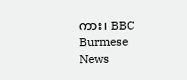ကား၊ BBC Burmese News